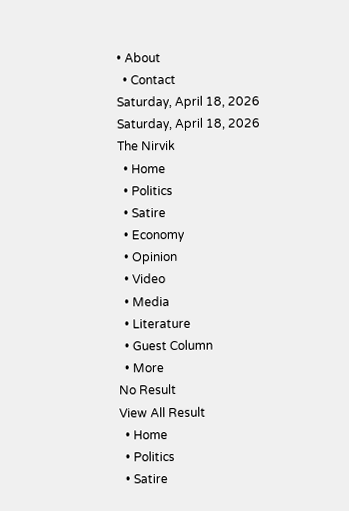• About
  • Contact
Saturday, April 18, 2026
Saturday, April 18, 2026
The Nirvik
  • Home
  • Politics
  • Satire
  • Economy
  • Opinion
  • Video
  • Media
  • Literature
  • Guest Column
  • More
No Result
View All Result
  • Home
  • Politics
  • Satire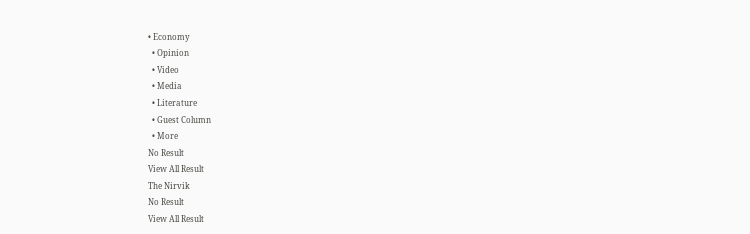• Economy
  • Opinion
  • Video
  • Media
  • Literature
  • Guest Column
  • More
No Result
View All Result
The Nirvik
No Result
View All Result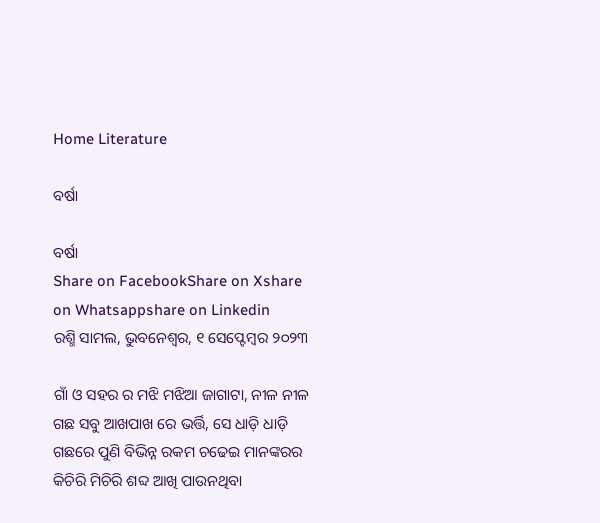Home Literature

ବର୍ଷା

ବର୍ଷା
Share on FacebookShare on Xshare on Whatsappshare on Linkedin
ରଶ୍ମି ସାମଲ, ଭୁବନେଶ୍ଵର, ୧ ସେପ୍ଟେମ୍ବର ୨୦୨୩

ଗାଁ ଓ ସହର ର ମଝି ମଝିଆ ଜାଗାଟା, ନୀଳ ନୀଳ ଗଛ ସବୁ ଆଖପାଖ ରେ ଭର୍ତ୍ତି, ସେ ଧାଡ଼ି ଧାଡ଼ି ଗଛରେ ପୁଣି ବିଭିନ୍ନ ରକମ ଚଢେଇ ମାନଙ୍କରର କିଚିରି ମିଚିରି ଶବ୍ଦ ଆଖି ପାଉନଥିବା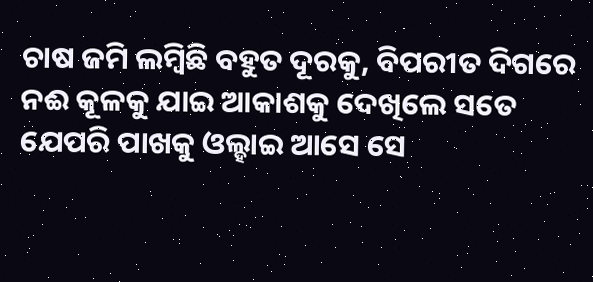ଚାଷ ଜମି ଲମ୍ବିଛି ବହୁତ ଦୂରକୁ, ବିପରୀତ ଦିଗରେ ନଈ କୂଳକୁ ଯାଇ ଆକାଶକୁ ଦେଖିଲେ ସତେ ଯେପରି ପାଖକୁ ଓଲ୍ହାଇ ଆସେ ସେ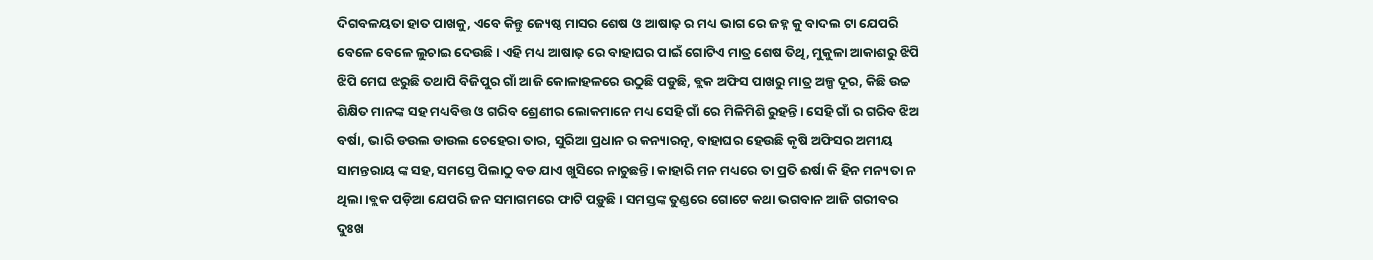ଦିଗବଳୟତା ହାତ ପାଖକୁ, ଏବେ କିନ୍ତୁ ଜ୍ୟେଷ୍ଠ ମାସର ଶେଷ ଓ ଆଷାଢ଼ ର ମଧ୍ୟ ଭାଗ ରେ ଜହ୍ନ କୁ ବାଦଲ ଟା ଯେପରି ବେଳେ ବେଳେ ଲୁଚାଇ ଦେଉଛି। ଏହି ମଧ୍ୟ ଆଷାଢ଼ ରେ ବାହାଘର ପାଇଁ ଗୋଟିଏ ମାତ୍ର ଶେଷ ତିଥି, ମୁକୁଳା ଆକାଶରୁ ଝିପି ଝିପି ମେଘ ଝରୁଛି ତଥାପି ବିଜିପୁର ଗାଁ ଆଜି କୋଳାହଳରେ ଉଠୁଛି ପଡୁଛି, ବ୍ଲକ ଅଫିସ ପାଖରୁ ମାତ୍ର ଅଳ୍ପ ଦୂର, କିଛି ଉଚ୍ଚ ଶିକ୍ଷିତ ମାନଙ୍କ ସହ ମଧ୍ୟବିତ୍ତ ଓ ଗରିବ ଶ୍ରେଣୀର ଲୋକମାନେ ମଧ୍ୟ ସେହି ଗାଁ ରେ ମିଳିମିଶି ରୁହନ୍ତି। ସେହି ଗାଁ ର ଗରିବ ଝିଅ ବର୍ଷା, ଭାରି ଡଉଲ ଡାଉଲ ଚେହେରା ତାର, ସୁରିଆ ପ୍ରଧାନ ର କନ୍ୟାରତ୍ନ, ବାହାଘର ହେଉଛି କୃଷି ଅଫିସର ଅମୀୟ ସାମନ୍ତରାୟ ଙ୍କ ସହ, ସମସ୍ତେ ପିଲାଠୁ ବଡ ଯାଏ ଖୁସିରେ ନାଚୁଛନ୍ତି। କାହାରି ମନ ମଧ୍ୟରେ ତା ପ୍ରତି ଈର୍ଷା କି ହିନ ମନ୍ୟତା ନ ଥିଲା।ବ୍ଲକ ପଡ଼ିଆ ଯେପରି ଜନ ସମାଗମରେ ଫାଟି ପଡ଼ୁଛି। ସମସ୍ତଙ୍କ ତୁଣ୍ଡରେ ଗୋଟେ କଥା ଭଗବାନ ଆଜି ଗରୀବର ଦୁଃଖ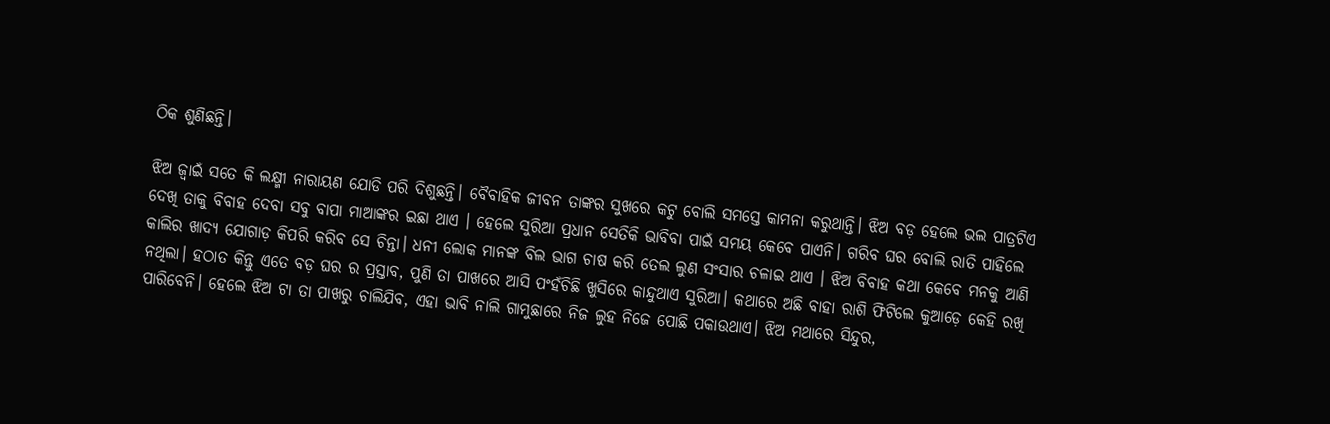ଠିକ ଶୁଣିଛନ୍ତି।

ଝିଅ ଜ୍ୱାଇଁ ସତେ କି ଲକ୍ଷ୍ମୀ ନାରାୟଣ ଯୋଡି ପରି ଦିଶୁଛନ୍ତି। ବୈବାହିକ ଜୀବନ ତାଙ୍କର ସୁଖରେ କଟୁ ବୋଲି ସମସ୍ତେ କାମନା କରୁଥାନ୍ତି। ଝିଅ ବଡ଼ ହେଲେ ଭଲ ପାତ୍ରଟିଏ ଦେଖି ତାକୁ ବିବାହ ଦେବା ସବୁ ବାପା ମାଆଙ୍କର ଇଛା ଥାଏ । ହେଲେ ସୁରିଆ ପ୍ରଧାନ ସେତିକି ଭାବିବା ପାଇଁ ସମୟ କେବେ ପାଏନି। ଗରିବ ଘର ବୋଲି ରାତି ପାହିଲେ କାଲିର ଖାଦ୍ୟ ଯୋଗାଡ଼ କିପରି କରିବ ସେ ଚିନ୍ତା। ଧନୀ ଲୋକ ମାନଙ୍କ ବିଲ ଭାଗ ଚାଷ କରି ତେଲ ଲୁଣ ସଂସାର ଚଳାଇ ଥାଏ । ଝିଅ ବିବାହ କଥା କେବେ ମନକୁ ଆଣି ନଥିଲା। ହଠାତ କିନ୍ତୁ ଏତେ ବଡ଼ ଘର ର ପ୍ରସ୍ତାବ, ପୁଣି ତା ପାଖରେ ଆସି ପଂହଁଚିଛି ଖୁସିରେ କାନ୍ଦୁଥାଏ ସୁରିଆ। କଥାରେ ଅଛି ବାହା ରାଶି ଫିଟିଲେ କୁଆଡ଼େ କେହି ରଖି ପାରିବେନି। ହେଲେ ଝିଅ ଟା ତା ପାଖରୁ ଚାଲିଯିବ, ଏହା ଭାବି ନାଲି ଗାମୁଛାରେ ନିଜ ଲୁହ ନିଜେ ପୋଛି ପକାଉଥାଏ। ଝିଅ ମଥାରେ ସିନ୍ଦୁର,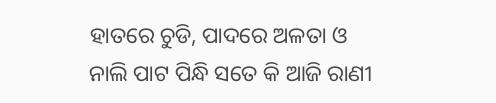ହାତରେ ଚୁଡି, ପାଦରେ ଅଳତା ଓ ନାଲି ପାଟ ପିନ୍ଧି ସତେ କି ଆଜି ରାଣୀ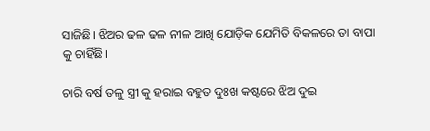ସାଜିଛି। ଝିଅର ଢଳ ଢଳ ନୀଳ ଆଖି ଯୋଡ଼ିକ ଯେମିତି ବିକଳରେ ତା ବାପା କୁ ଚାହିଁଛି।

ଚାରି ବର୍ଷ ତଳୁ ସ୍ତ୍ରୀ କୁ ହରାଇ ବହୁତ ଦୁଃଖ କଷ୍ଟରେ ଝିଅ ଦୁଇ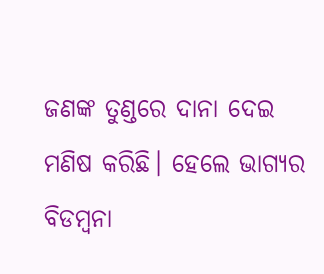ଜଣଙ୍କ ତୁଣ୍ଡରେ ଦାନା ଦେଇ ମଣିଷ କରିଛି। ହେଲେ ଭାଗ୍ୟର ବିଡମ୍ବନା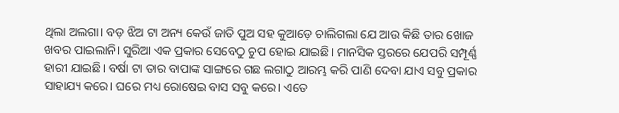ଥିଲା ଅଲଗା। ବଡ଼ ଝିଅ ଟା ଅନ୍ୟ କେଉଁ ଜାତି ପୁଅ ସହ କୁଆଡ଼େ ଚାଲିଗଲା ଯେ ଆଉ କିଛି ତାର ଖୋଜ ଖବର ପାଇଲାନି। ସୁରିଆ ଏକ ପ୍ରକାର ସେବେଠୁ ଚୁପ ହୋଇ ଯାଇଛି। ମାନସିକ ସ୍ତରରେ ଯେପରି ସମ୍ପୂର୍ଣ୍ଣ ହାରୀ ଯାଇଛି। ବର୍ଷା ଟା ତାର ବାପାଙ୍କ ସାଙ୍ଗରେ ଗଛ ଲଗାଠୁ ଆରମ୍ଭ କରି ପାଣି ଦେବା ଯାଏ ସବୁ ପ୍ରକାର ସାହାଯ୍ୟ କରେ। ଘରେ ମଧ୍ୟ ରୋଷେଇ ବାସ ସବୁ କରେ। ଏତେ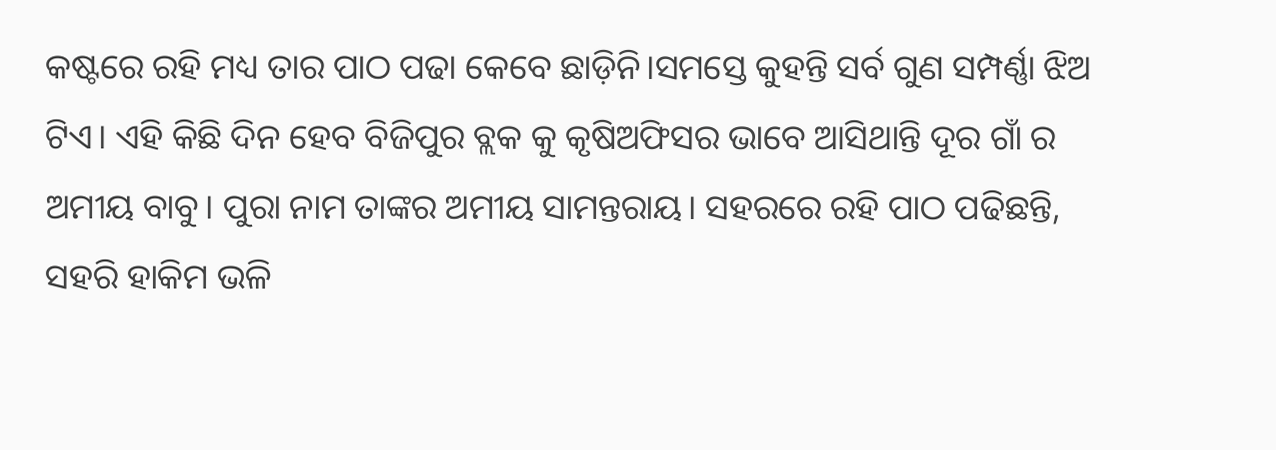କଷ୍ଟରେ ରହି ମଧ୍ୟ ତାର ପାଠ ପଢା କେବେ ଛାଡ଼ିନି।ସମସ୍ତେ କୁହନ୍ତି ସର୍ବ ଗୁଣ ସମ୍ପର୍ଣ୍ଣା ଝିଅ ଟିଏ। ଏହି କିଛି ଦିନ ହେବ ବିଜିପୁର ବ୍ଲକ କୁ କୃଷିଅଫିସର ଭାବେ ଆସିଥାନ୍ତି ଦୂର ଗାଁ ର ଅମୀୟ ବାବୁ। ପୁରା ନାମ ତାଙ୍କର ଅମୀୟ ସାମନ୍ତରାୟ। ସହରରେ ରହି ପାଠ ପଢିଛନ୍ତି, ସହରି ହାକିମ ଭଳି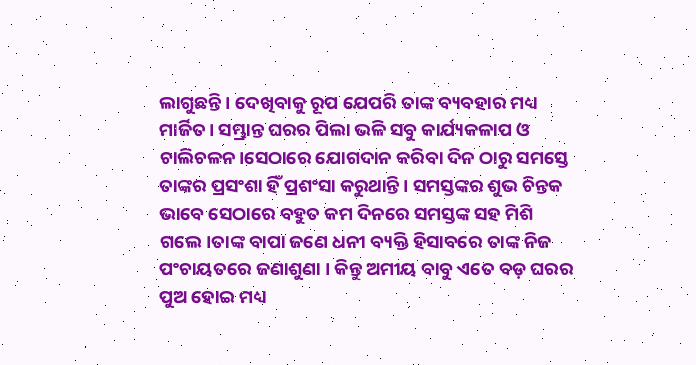ଲାଗୁଛନ୍ତି। ଦେଖିବାକୁ ରୂପ ଯେପରି ତାଙ୍କ ବ୍ୟବହାର ମଧ୍ୟ ମାର୍ଜିତ। ସମ୍ଭ୍ରାନ୍ତ ଘରର ପିଲା ଭଳି ସବୁ କାର୍ଯ୍ୟକଳାପ ଓ ଚାଲିଚଳନ।ସେଠାରେ ଯୋଗଦାନ କରିବା ଦିନ ଠାରୁ ସମସ୍ତେ ତାଙ୍କର ପ୍ରସଂଶା ହିଁ ପ୍ରଶଂସା କରୁଥାନ୍ତି। ସମସ୍ତଙ୍କର ଶୁଭ ଚିନ୍ତକ ଭାବେ ସେଠାରେ ବହୁତ କମ ଦିନରେ ସମସ୍ତଙ୍କ ସହ ମିଶି ଗଲେ।ତାଙ୍କ ବାପା ଜଣେ ଧନୀ ବ୍ୟକ୍ତି ହିସାବରେ ତାଙ୍କ ନିଜ ପଂଚାୟତରେ ଜଣାଶୁଣା । କିନ୍ତୁ ଅମୀୟ ବାବୁ ଏତେ ବଡ଼ ଘରର ପୁଅ ହୋଇ ମଧ୍ୟ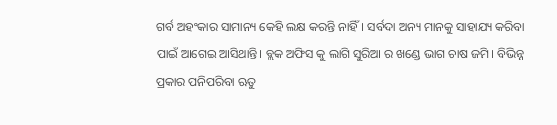ଗର୍ବ ଅହଂକାର ସାମାନ୍ୟ କେହି ଲକ୍ଷ କରନ୍ତି ନାହିଁ। ସର୍ବଦା ଅନ୍ୟ ମାନକୁ ସାହାଯ୍ୟ କରିବା ପାଇଁ ଆଗେଇ ଆସିଥାନ୍ତି। ବ୍ଲକ ଅଫିସ କୁ ଲାଗି ସୁରିଆ ର ଖଣ୍ଡେ ଭାଗ ଚାଷ ଜମି। ବିଭିନ୍ନ ପ୍ରକାର ପନିପରିବା ଋତୁ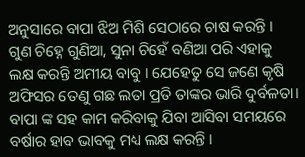ଅନୁସାରେ ବାପା ଝିଅ ମିଶି ସେଠାରେ ଚାଷ କରନ୍ତି । ଗୁଣ ଚିହ୍ନେ ଗୁଣିଆ, ସୁନା ଚିହେଁ ବଣିଆ ପରି ଏହାକୁ ଲକ୍ଷ କରନ୍ତି ଅମୀୟ ବାବୁ । ଯେହେତୁ ସେ ଜଣେ କୃଷି ଅଫିସର ତେଣୁ ଗଛ ଲତା ପ୍ରତି ତାଙ୍କର ଭାରି ଦୁର୍ବଳତା। ବାପା ଙ୍କ ସହ କାମ କରିବାକୁ ଯିବା ଆସିବା ସମୟରେ ବର୍ଷାର ହାବ ଭାବକୁ ମଧ୍ୟ ଲକ୍ଷ କରନ୍ତି ।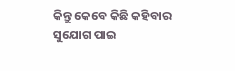କିନ୍ତୁ କେବେ କିଛି କହିବାର ସୁଯୋଗ ପାଇ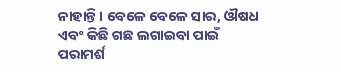ନାହାନ୍ତି। ବେଳେ ବେଳେ ସାର, ଔଷଧ ଏବଂ କିଛି ଗଛ ଲଗାଇବା ପାଇଁ ପରାମର୍ଶ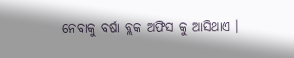ନେବାକୁ ବର୍ଷା ବ୍ଲକ ଅଫିସ କୁ ଆସିଥାଏ ।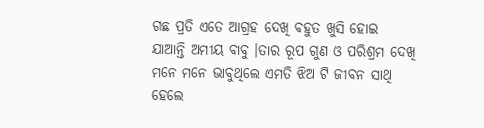ଗଛ ପ୍ରତି ଏତେ ଆଗ୍ରହ ଦେଖି ବହୁତ ଖୁସି ହୋଇ ଯାଆନ୍ତି ଅମୀୟ ବାବୁ ।ତାର ରୂପ ଗୁଣ ଓ ପରିଶ୍ରମ ଦେଖି ମନେ ମନେ ଭାବୁଥିଲେ ଏମତି ଝିଅ ଟି ଜୀବନ ସାଥି ହେଲେ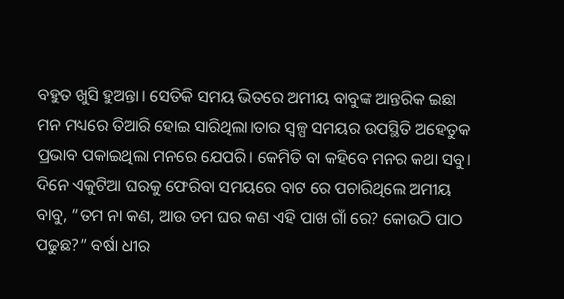ବହୁତ ଖୁସି ହୁଅନ୍ତା। ସେତିକି ସମୟ ଭିତରେ ଅମୀୟ ବାବୁଙ୍କ ଆନ୍ତରିକ ଇଛା ମନ ମଧ୍ୟରେ ତିଆରି ହୋଇ ସାରିଥିଲା।ତାର ସ୍ୱଳ୍ପ ସମୟର ଉପସ୍ଥିତି ଅହେତୁକ ପ୍ରଭାବ ପକାଇଥିଲା ମନରେ ଯେପରି। କେମିତି ବା କହିବେ ମନର କଥା ସବୁ। ଦିନେ ଏକୁଟିଆ ଘରକୁ ଫେରିବା ସମୟରେ ବାଟ ରେ ପଚାରିଥିଲେ ଅମୀୟ ବାବୁ, “ତମ ନା କଣ, ଆଉ ତମ ଘର କଣ ଏହି ପାଖ ଗାଁ ରେ? କୋଉଠି ପାଠ ପଢୁଛ?” ବର୍ଷା ଧୀର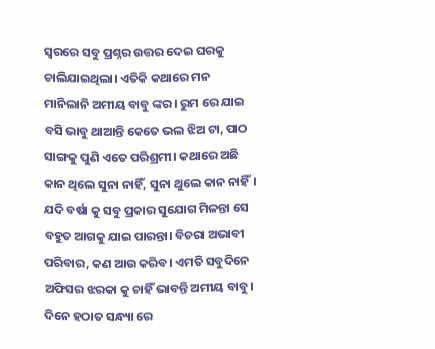ସ୍ୱରରେ ସବୁ ପ୍ରଶ୍ନର ଉତ୍ତର ଦେଇ ଘରକୁ ଚାଲିଯାଇଥିଲା। ଏତିକି କଥାରେ ମନ ମାନିଲାନି ଅମୀୟ ବାବୁ ଙ୍କର। ରୁମ ରେ ଯାଇ ବସି ଭାବୁ ଥାଆନ୍ତି କେତେ ଭଲ ଝିଅ ଟା, ପାଠ ସାଙ୍ଗକୁ ପୁଣି ଏତେ ପରିଶ୍ରମୀ। କଥାରେ ଅଛି କାନ ଥିଲେ ସୁନା ନାହିଁ, ସୁନା ଥୁଲେ କାନ ନାହିଁ। ଯଦି ବର୍ଷା କୁ ସବୁ ପ୍ରକାର ସୁଯୋଗ ମିଳନ୍ତା ସେ ବହୁତ ଆଗକୁ ଯାଇ ପାରନ୍ତା। ବିଚରା ଅଭାବୀ ପରିବାର, କଣ ଆଉ କରିବ। ଏମତି ସବୁଦିନେ ଅଫିସର ଝରକା କୁ ଚାହିଁ ଭାବନ୍ତି ଅମୀୟ ବାବୁ। ଦିନେ ହଠାତ ସନ୍ଧ୍ୟା ରେ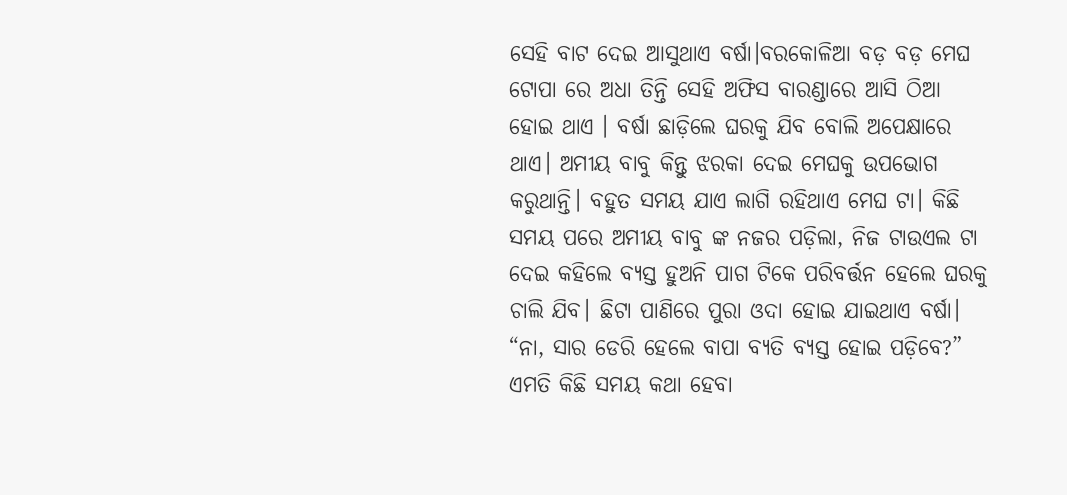ସେହି ବାଟ ଦେଇ ଆସୁଥାଏ ବର୍ଷା।ବରକୋଳିଆ ବଡ଼ ବଡ଼ ମେଘ ଟୋପା ରେ ଅଧା ତିନ୍ତି ସେହି ଅଫିସ ବାରଣ୍ଡାରେ ଆସି ଠିଆ ହୋଇ ଥାଏ । ବର୍ଷା ଛାଡ଼ିଲେ ଘରକୁ ଯିବ ବୋଲି ଅପେକ୍ଷାରେ ଥାଏ। ଅମୀୟ ବାବୁ କିନ୍ତୁ ଝରକା ଦେଇ ମେଘକୁ ଉପଭୋଗ କରୁଥାନ୍ତି। ବହୁତ ସମୟ ଯାଏ ଲାଗି ରହିଥାଏ ମେଘ ଟା। କିଛି ସମୟ ପରେ ଅମୀୟ ବାବୁ ଙ୍କ ନଜର ପଡ଼ିଲା, ନିଜ ଟାଉଏଲ ଟା ଦେଇ କହିଲେ ବ୍ୟସ୍ତ ହୁଅନି ପାଗ ଟିକେ ପରିବର୍ତ୍ତନ ହେଲେ ଘରକୁ ଚାଲି ଯିବ। ଛିଟା ପାଣିରେ ପୁରା ଓଦା ହୋଇ ଯାଇଥାଏ ବର୍ଷା। “ନା, ସାର ଡେରି ହେଲେ ବାପା ବ୍ୟତି ବ୍ୟସ୍ତ ହୋଇ ପଡ଼ିବେ?” ଏମତି କିଛି ସମୟ କଥା ହେବା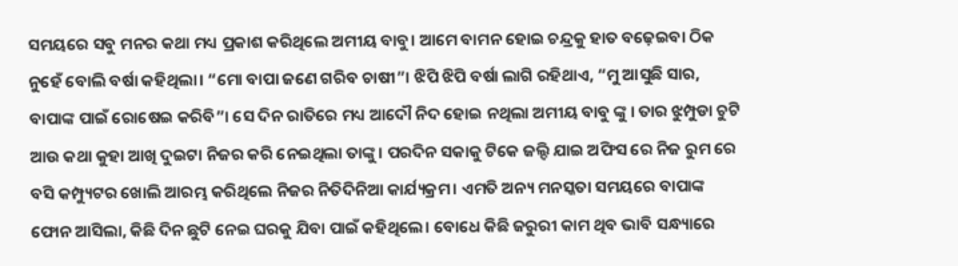ସମୟରେ ସବୁ ମନର କଥା ମଧ୍ୟ ପ୍ରକାଶ କରିଥିଲେ ଅମୀୟ ବାବୁ। ଆମେ ବାମନ ହୋଇ ଚନ୍ଦ୍ରକୁ ହାତ ବଢ଼େଇବା ଠିକ ନୁହେଁ ବୋଲି ବର୍ଷା କହିଥିଲା। “ମୋ ବାପା ଜଣେ ଗରିବ ଚାଷୀ”। ଝିପି ଝିପି ବର୍ଷା ଲାଗି ରହିଥାଏ, “ମୁ ଆସୁଛି ସାର, ବାପାଙ୍କ ପାଇଁ ରୋଷେଇ କରିବି”। ସେ ଦିନ ରାତିରେ ମଧ୍ୟ ଆଦୌ ନିଦ ହୋଇ ନଥିଲା ଅମୀୟ ବାବୁ ଙ୍କୁ । ତାର ଝୁମ୍ପୁଡା ଚୁଟି ଆଉ କଥା କୁହା ଆଖି ଦୁଇଟା ନିଜର କରି ନେଇଥିଲା ତାଙ୍କୁ। ପରଦିନ ସକାକୁ ଟିକେ ଜଲ୍ଦି ଯାଇ ଅଫିସ ରେ ନିଜ ରୁମ ରେ ବସି କମ୍ପ୍ୟୁଟର ଖୋଲି ଆରମ୍ଭ କରିଥିଲେ ନିଜର ନିତିଦିନିଆ କାର୍ଯ୍ୟକ୍ରମ। ଏମତି ଅନ୍ୟ ମନସ୍କତା ସମୟରେ ବାପାଙ୍କ ଫୋନ ଆସିଲା, କିଛି ଦିନ ଛୁଟି ନେଇ ଘରକୁ ଯିବା ପାଇଁ କହିଥିଲେ। ବୋଧେ କିଛି ଜରୁରୀ କାମ ଥିବ ଭାବି ସନ୍ଧ୍ୟାରେ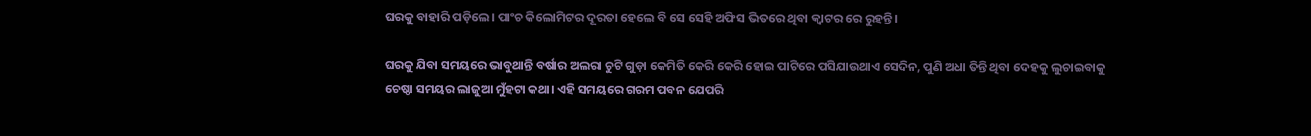ଘରକୁ ବାହାରି ପଡ଼ିଲେ। ପାଂଚ କିଲୋମିଟର ଦୂରତା ହେଲେ ବି ସେ ସେହି ଅଫିସ ଭିତରେ ଥିବା କ୍ବାଟର ରେ ରୁହନ୍ତି।

ଘରକୁ ଯିବା ସମୟରେ ଭାବୁଥାନ୍ତି ବର୍ଷାର ଅଲରା ଚୁଟି ଗୁଡ଼ା କେମିତି କେରି କେରି ହୋଇ ପାଟିରେ ପସିଯାଉଥାଏ ସେଦିନ, ପୁଣି ଅଧା ତିନ୍ତି ଥିବା ଦେହକୁ ଲୁଚାଇବାକୁ ଚେଷ୍ଠା ସମୟର ଲାଜୁଆ ମୁଁହଟା କଥା। ଏହି ସମୟରେ ଗରମ ପବନ ଯେପରି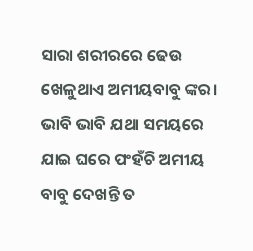ସାରା ଶରୀରରେ ଢେଉ ଖେଳୁଥାଏ ଅମୀୟବାବୁ ଙ୍କର। ଭାବି ଭାବି ଯଥା ସମୟରେ ଯାଇ ଘରେ ପଂହଁଚି ଅମୀୟ ବାବୁ ଦେଖନ୍ତି ତ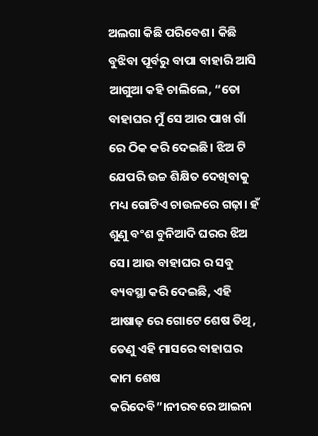ଅଲଗା କିଛି ପରିବେଶ। କିଛି ବୁଝିବା ପୂର୍ବରୁ ବାପା ବାହାରି ଆସି ଆଗୁଆ କହି ଚାଲିଲେ, “ତୋ ବାହାଘର ମୁଁ ସେ ଆର ପାଖ ଗାଁ ରେ ଠିକ କରି ଦେଇଛି। ଝିଅ ଟି ଯେପରି ଉଚ୍ଚ ଶିକ୍ଷିତ ଦେଖିବାକୁ ମଧ୍ୟ ଗୋଟିଏ ଚାଉଳରେ ଗଢ଼ା। ହଁ ଶୁଣୁ ବଂଶ ବୁନିଆଦି ଘରର ଝିଅ ସେ। ଆଉ ବାହାଘର ର ସବୁ ବ୍ୟବସ୍ଥା କରି ଦେଇଛି, ଏହି ଆଷାଢ଼ ରେ ଗୋଟେ ଶେଷ ତିଥି, ତେଣୁ ଏହି ମାସରେ ବାହାଘର କାମ ଶେଷ କରିଦେବି”।ନୀରବରେ ଆଇନା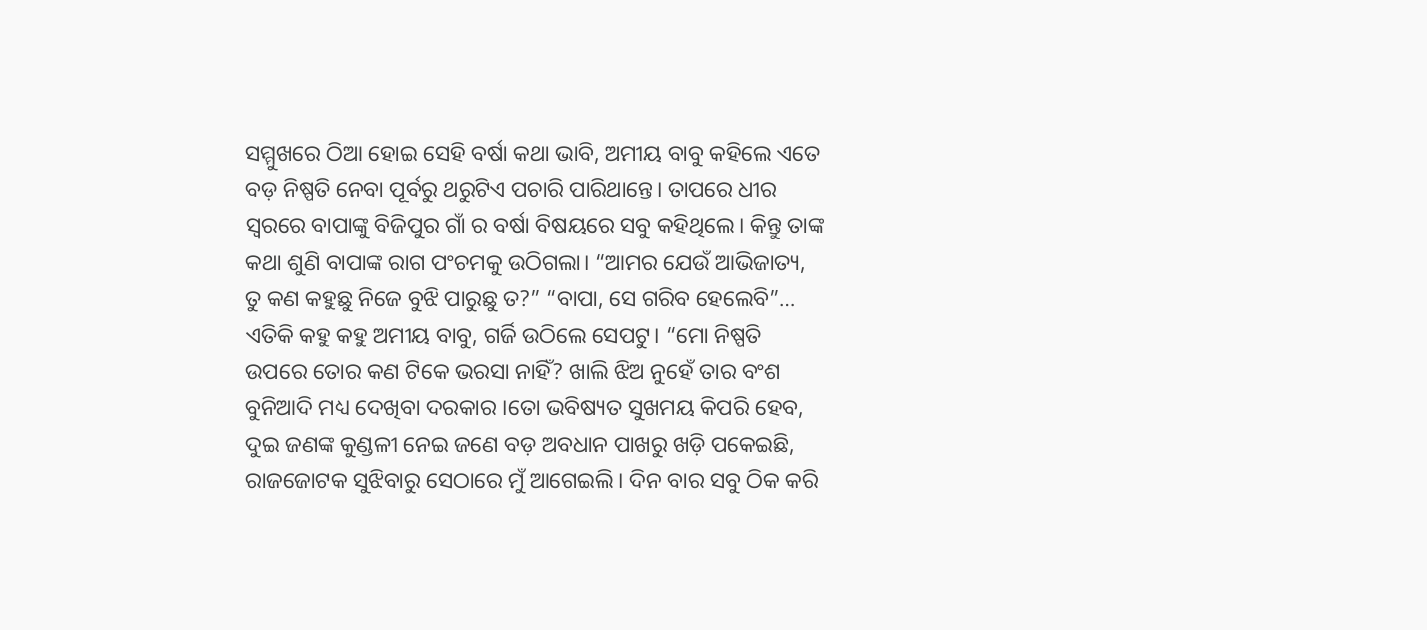ସମ୍ମୁଖରେ ଠିଆ ହୋଇ ସେହି ବର୍ଷା କଥା ଭାବି, ଅମୀୟ ବାବୁ କହିଲେ ଏତେ ବଡ଼ ନିଷ୍ପତି ନେବା ପୂର୍ବରୁ ଥରୁଟିଏ ପଚାରି ପାରିଥାନ୍ତେ। ତାପରେ ଧୀର ସ୍ୱରରେ ବାପାଙ୍କୁ ବିଜିପୁର ଗାଁ ର ବର୍ଷା ବିଷୟରେ ସବୁ କହିଥିଲେ। କିନ୍ତୁ ତାଙ୍କ କଥା ଶୁଣି ବାପାଙ୍କ ରାଗ ପଂଚମକୁ ଉଠିଗଲା। “ଆମର ଯେଉଁ ଆଭିଜାତ୍ୟ, ତୁ କଣ କହୁଛୁ ନିଜେ ବୁଝି ପାରୁଛୁ ତ?” “ବାପା, ସେ ଗରିବ ହେଲେବି”… ଏତିକି କହୁ କହୁ ଅମୀୟ ବାବୁ, ଗର୍ଜି ଉଠିଲେ ସେପଟୁ। “ମୋ ନିଷ୍ପତି ଉପରେ ତୋର କଣ ଟିକେ ଭରସା ନାହିଁ? ଖାଲି ଝିଅ ନୁହେଁ ତାର ବଂଶ ବୁନିଆଦି ମଧ୍ୟ ଦେଖିବା ଦରକାର ।ତୋ ଭବିଷ୍ୟତ ସୁଖମୟ କିପରି ହେବ, ଦୁଇ ଜଣଙ୍କ କୁଣ୍ଡଳୀ ନେଇ ଜଣେ ବଡ଼ ଅବଧାନ ପାଖରୁ ଖଡ଼ି ପକେଇଛି, ରାଜଜୋଟକ ସୁଝିବାରୁ ସେଠାରେ ମୁଁ ଆଗେଇଲି। ଦିନ ବାର ସବୁ ଠିକ କରି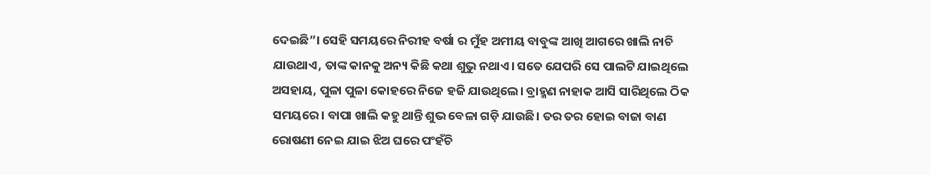ଦେଇଛି”। ସେହି ସମୟରେ ନିରୀହ ବର୍ଷା ର ମୁଁହ ଅମୀୟ ବାବୁଙ୍କ ଆଖି ଆଗରେ ଖାଲି ନାଚି ଯାଉଥାଏ, ତାଙ୍କ କାନକୁ ଅନ୍ୟ କିଛି କଥା ଶୁଭୁ ନଥାଏ। ସତେ ଯେପରି ସେ ପାଲଟି ଯାଇଥିଲେ ଅସହାୟ, ପୁଳା ପୁଳା କୋହରେ ନିଜେ ହଜି ଯାଉଥିଲେ। ବ୍ରାହ୍ମଣ ନାହାକ ଆସି ସାରିଥିଲେ ଠିକ ସମୟରେ। ବାପା ଖାଲି କହୁ ଥାନ୍ତି ଶୁଭ ବେଳା ଗଡ଼ି ଯାଉଛି। ତର ତର ହୋଇ ବାଜା ବାଣ ରୋଷଣୀ ନେଇ ଯାଇ ଝିଅ ଘରେ ପଂହଁଚି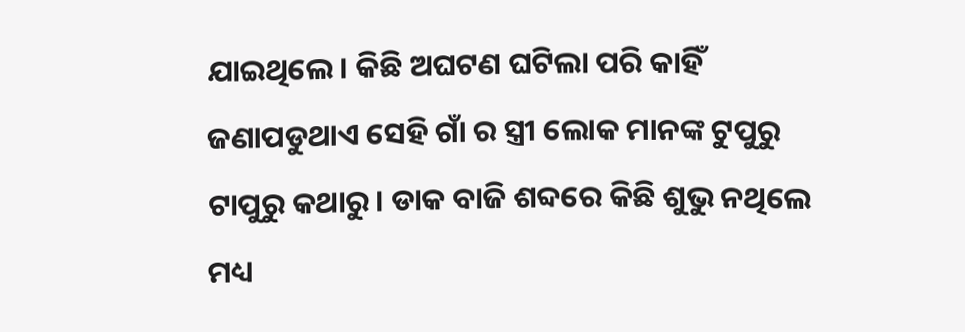ଯାଇଥିଲେ। କିଛି ଅଘଟଣ ଘଟିଲା ପରି କାହିଁ ଜଣାପଡୁଥାଏ ସେହି ଗାଁ ର ସ୍ତ୍ରୀ ଲୋକ ମାନଙ୍କ ଟୁପୁରୁ ଟାପୁରୁ କଥାରୁ। ଡାକ ବାଜି ଶବ୍ଦରେ କିଛି ଶୁଭୁ ନଥିଲେ ମଧ୍ୟ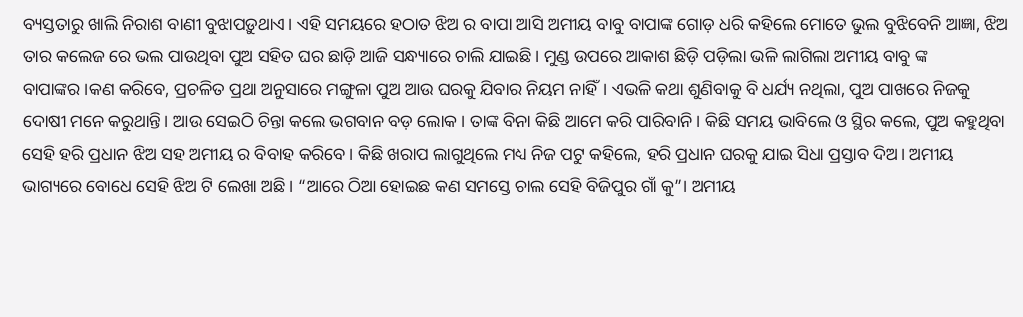ବ୍ୟସ୍ତତାରୁ ଖାଲି ନିରାଶ ବାଣୀ ବୁଝାପଡ଼ୁଥାଏ। ଏହି ସମୟରେ ହଠାତ ଝିଅ ର ବାପା ଆସି ଅମୀୟ ବାବୁ ବାପାଙ୍କ ଗୋଡ଼ ଧରି କହିଲେ ମୋତେ ଭୁଲ ବୁଝିବେନି ଆଜ୍ଞା, ଝିଅ ତାର କଲେଜ ରେ ଭଲ ପାଉଥିବା ପୁଅ ସହିତ ଘର ଛାଡ଼ି ଆଜି ସନ୍ଧ୍ୟାରେ ଚାଲି ଯାଇଛି। ମୁଣ୍ଡ ଉପରେ ଆକାଶ ଛିଡ଼ି ପଡ଼ିଲା ଭଳି ଲାଗିଲା ଅମୀୟ ବାବୁ ଙ୍କ ବାପାଙ୍କର।କଣ କରିବେ, ପ୍ରଚଳିତ ପ୍ରଥା ଅନୁସାରେ ମଙ୍ଗୁଳା ପୁଅ ଆଉ ଘରକୁ ଯିବାର ନିୟମ ନାହିଁ। ଏଭଳି କଥା ଶୁଣିବାକୁ ବି ଧର୍ଯ୍ୟ ନଥିଲା, ପୁଅ ପାଖରେ ନିଜକୁ ଦୋଷୀ ମନେ କରୁଥାନ୍ତି। ଆଉ ସେଇଠି ଚିନ୍ତା କଲେ ଭଗବାନ ବଡ଼ ଲୋକ। ତାଙ୍କ ବିନା କିଛି ଆମେ କରି ପାରିବାନି। କିଛି ସମୟ ଭାବିଲେ ଓ ସ୍ଥିର କଲେ, ପୁଅ କହୁଥିବା ସେହି ହରି ପ୍ରଧାନ ଝିଅ ସହ ଅମୀୟ ର ବିବାହ କରିବେ। କିଛି ଖରାପ ଲାଗୁଥିଲେ ମଧ୍ୟ ନିଜ ପଟୁ କହିଲେ, ହରି ପ୍ରଧାନ ଘରକୁ ଯାଇ ସିଧା ପ୍ରସ୍ତାବ ଦିଅ। ଅମୀୟ ଭାଗ୍ୟରେ ବୋଧେ ସେହି ଝିଅ ଟି ଲେଖା ଅଛି। “ଆରେ ଠିଆ ହୋଇଛ କଣ ସମସ୍ତେ ଚାଲ ସେହି ବିଜିପୁର ଗାଁ କୁ”। ଅମୀୟ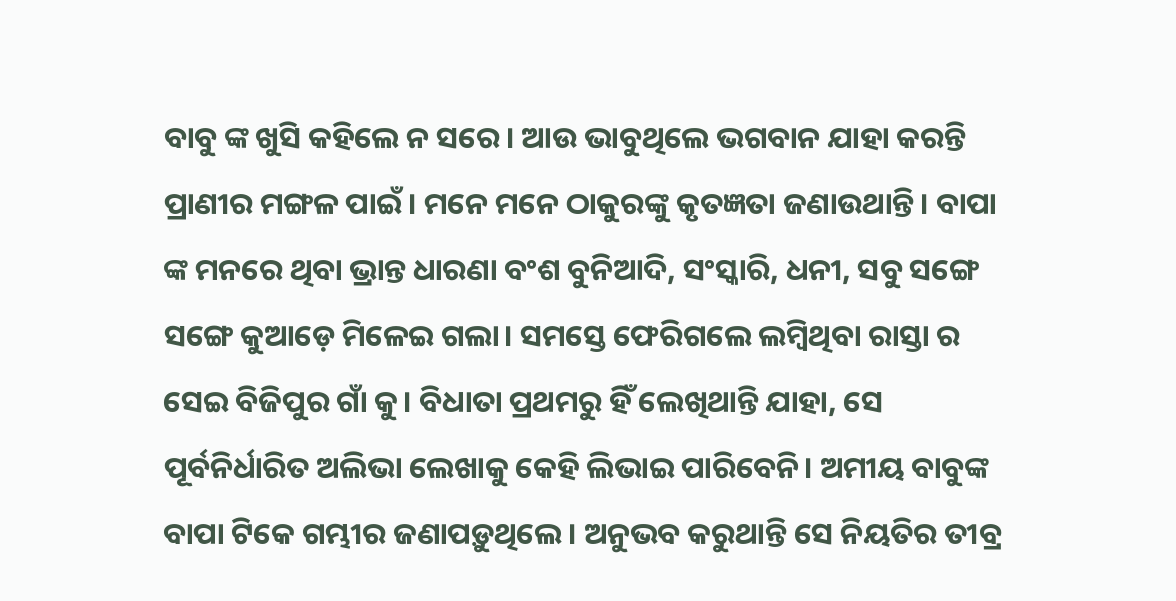ବାବୁ ଙ୍କ ଖୁସି କହିଲେ ନ ସରେ। ଆଉ ଭାବୁଥିଲେ ଭଗବାନ ଯାହା କରନ୍ତି ପ୍ରାଣୀର ମଙ୍ଗଳ ପାଇଁ। ମନେ ମନେ ଠାକୁରଙ୍କୁ କୃତଜ୍ଞତା ଜଣାଉଥାନ୍ତି। ବାପା ଙ୍କ ମନରେ ଥିବା ଭ୍ରାନ୍ତ ଧାରଣା ବଂଶ ବୁନିଆଦି, ସଂସ୍କାରି, ଧନୀ, ସବୁ ସଙ୍ଗେ ସଙ୍ଗେ କୁଆଡ଼େ ମିଳେଇ ଗଲା। ସମସ୍ତେ ଫେରିଗଲେ ଲମ୍ବିଥିବା ରାସ୍ତା ର ସେଇ ବିଜିପୁର ଗାଁ କୁ। ବିଧାତା ପ୍ରଥମରୁ ହିଁ ଲେଖିଥାନ୍ତି ଯାହା, ସେ ପୂର୍ବନିର୍ଧାରିତ ଅଲିଭା ଲେଖାକୁ କେହି ଲିଭାଇ ପାରିବେନି। ଅମୀୟ ବାବୁଙ୍କ ବାପା ଟିକେ ଗମ୍ଭୀର ଜଣାପଡ଼ୁଥିଲେ। ଅନୁଭବ କରୁଥାନ୍ତି ସେ ନିୟତିର ତୀବ୍ର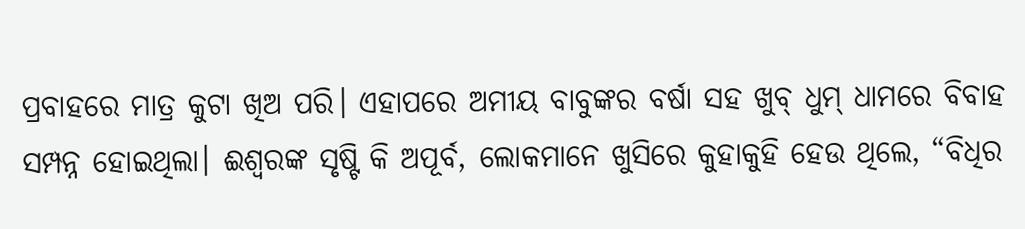ପ୍ରବାହରେ ମାତ୍ର କୁଟା ଖିଅ ପରି। ଏହାପରେ ଅମୀୟ ବାବୁଙ୍କର ବର୍ଷା ସହ ଖୁବ୍ ଧୁମ୍ ଧାମରେ ବିବାହ ସମ୍ପନ୍ନ ହୋଇଥିଲା। ଈଶ୍ୱରଙ୍କ ସୃଷ୍ଟି କି ଅପୂର୍ବ, ଲୋକମାନେ ଖୁସିରେ କୁହାକୁହି ହେଉ ଥିଲେ, “ବିଧିର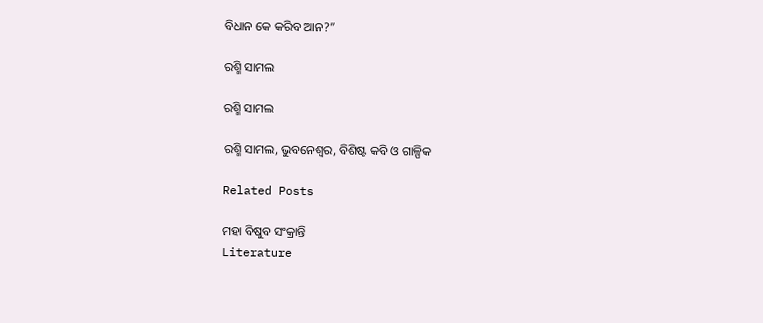ବିଧାନ କେ କରିବ ଆନ?”

ରଶ୍ମି ସାମଲ

ରଶ୍ମି ସାମଲ

ରଶ୍ମି ସାମଲ, ଭୁବନେଶ୍ୱର, ବିଶିଷ୍ଟ କବି ଓ ଗାଳ୍ପିକ

Related Posts

ମହା ବିଷୁବ ସଂକ୍ରାନ୍ତି
Literature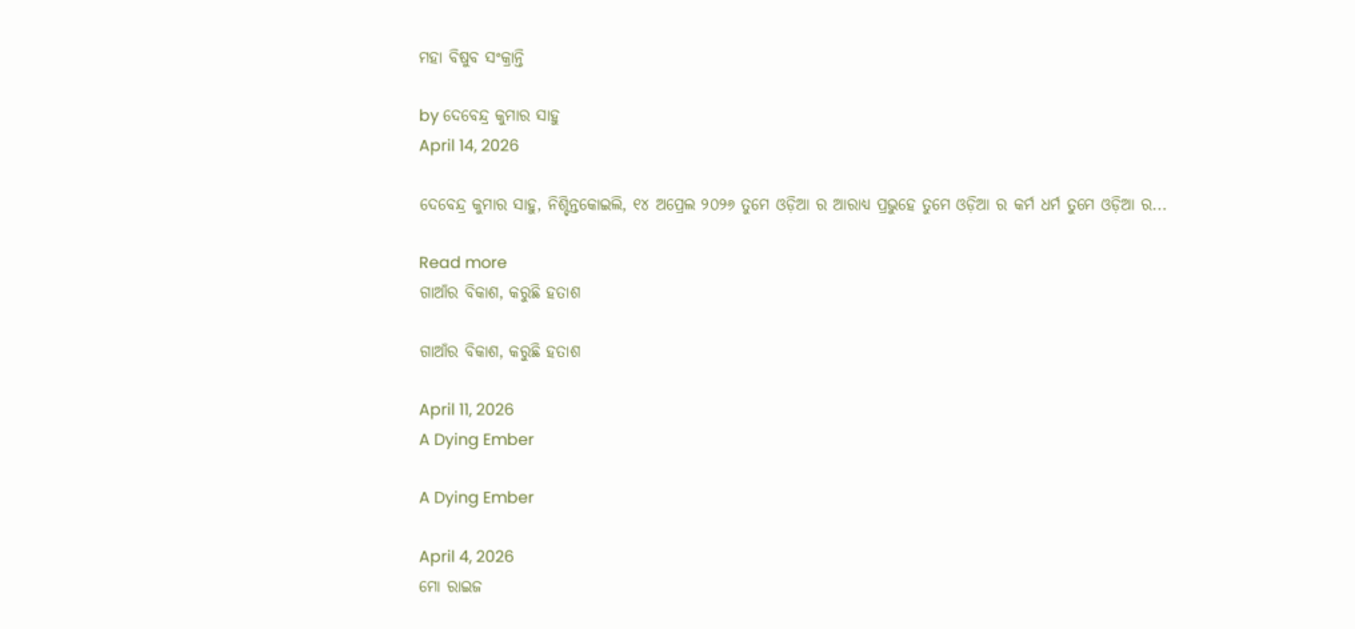ମହା ବିଷୁବ ସଂକ୍ରାନ୍ତି

by ଦେବେନ୍ଦ୍ର କୁମାର ସାହୁ
April 14, 2026

ଦେବେନ୍ଦ୍ର କୁମାର ସାହୁ, ନିଶ୍ଚିନ୍ତକୋଇଲି, ୧୪ ଅପ୍ରେଲ ୨୦୨୬ ତୁମେ ଓଡ଼ିଆ ର ଆରାଧ୍ୟ ପ୍ରଭୁହେ ତୁମେ ଓଡ଼ିଆ ର କର୍ମ ଧର୍ମ ତୁମେ ଓଡ଼ିଆ ର...

Read more
ଗାଆଁର ବିକାଶ, କରୁଛି ହତାଶ

ଗାଆଁର ବିକାଶ, କରୁଛି ହତାଶ

April 11, 2026
A Dying Ember

A Dying Ember

April 4, 2026
ମୋ ରାଇଜ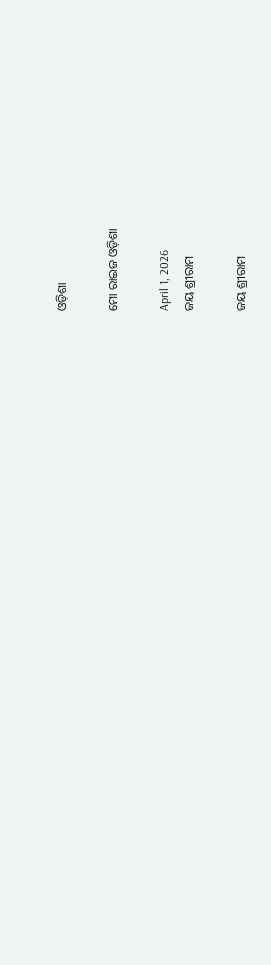ଓଡ଼ିଶା

ମୋ ରାଇଜ ଓଡ଼ିଶା

April 1, 2026
ଜୟ ଶ୍ରୀରାମ

ଜୟ ଶ୍ରୀରାମ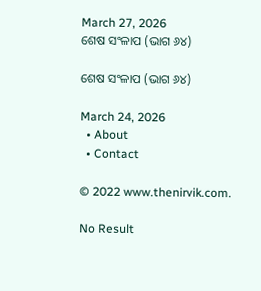March 27, 2026
ଶେଷ ସଂଳାପ (ଭାଗ ୬୪)

ଶେଷ ସଂଳାପ (ଭାଗ ୬୪)

March 24, 2026
  • About
  • Contact

© 2022 www.thenirvik.com.

No Result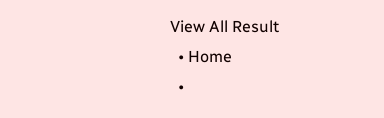View All Result
  • Home
  •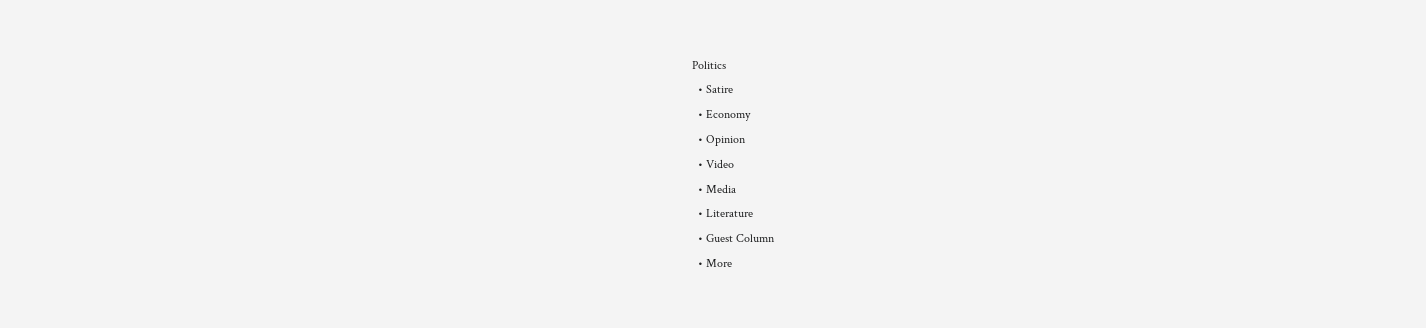Politics
  • Satire
  • Economy
  • Opinion
  • Video
  • Media
  • Literature
  • Guest Column
  • More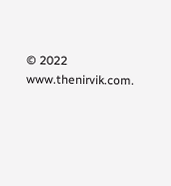© 2022 www.thenirvik.com.